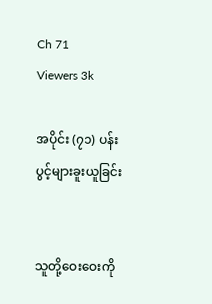Ch 71
Viewers 3k

အပိုင်း (၇၁) ပန်းပွင့်များခူးယူခြင်း


သူတို့ဝေးဝေးကို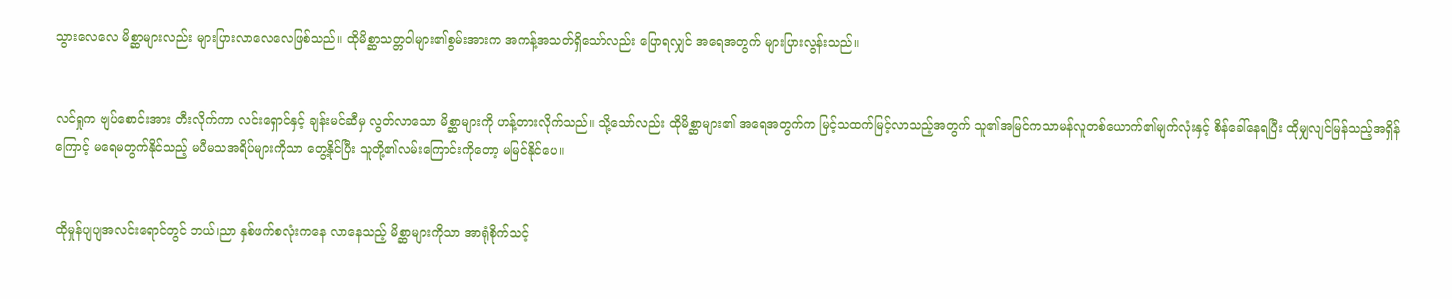သွားလေလေ မိစ္ဆာများလည်း များပြားလာလေလေဖြစ်သည်။ ထိုမိစ္ဆာသတ္တဝါများ၏စွမ်းအားက အကန့်အသတ်ရှိသော်လည်း ပြောရလျှင် အရေအတွက် များပြားလွန်းသည်။


လင်ရှုက ဗျပ်စောင်းအား တီးလိုက်ကာ လင်းရှောင်နှင့် ချန်းမင်ဆီမှ လွတ်လာသော မိစ္ဆာများကို ဟန့်တားလိုက်သည်။ သို့သော်လည်း ထိုမိစ္ဆာများ၏ အရေအတွက်က မြင့်သထက်မြင့်လာသည့်အတွက် သူ၏အမြင်ကသာမန်လူတစ်ယောက်၏မျက်လုံးနှင့် စိန်ခေါ်နေရပြီး ထိုမျှလျင်မြန်သည့်အရှိန်ကြောင့် မရေမတွက်နိုင်သည့် မပီမသအရိပ်များကိုသာ တွေ့နိုင်ပြီး သူတို့၏လမ်းကြောင်းကိုတော့ မမြင်နိုင်ပေ။


ထိုမှုန်ပျပျအလင်းရောင်တွင် ဘယ်၊ညာ နှစ်ဖက်စလုံးကနေ လာနေသည့် မိစ္ဆာများကိုသာ အာရုံစိုက်သင့်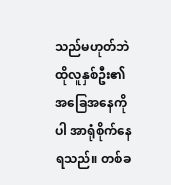သည်မဟုတ်ဘဲ ထိုလူနှစ်ဦး၏အခြေအနေကိုပါ အာရုံစိုက်နေရသည်။ တစ်ခ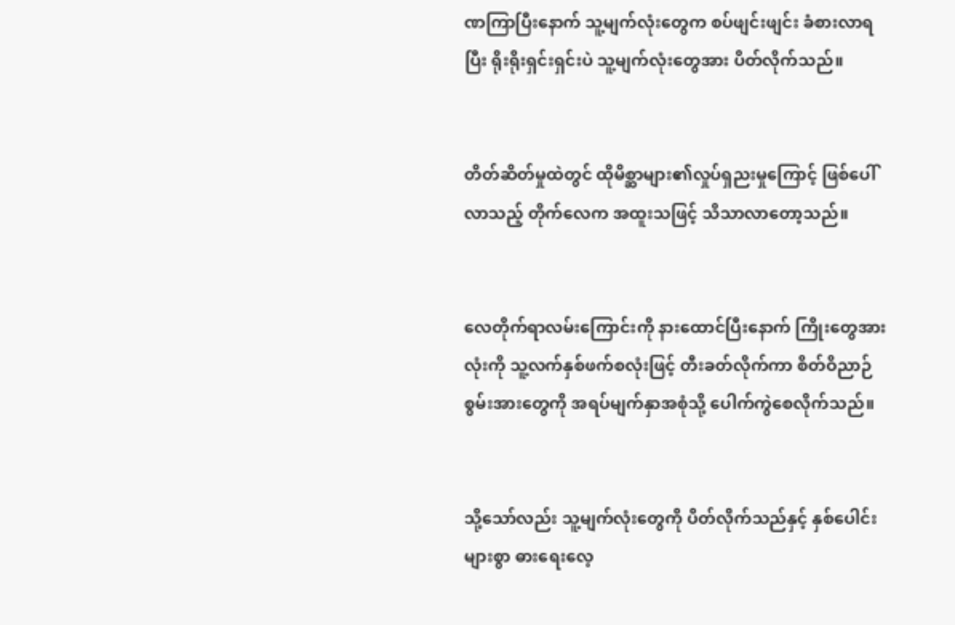ဏကြာပြီးနောက် သူ့မျက်လုံးတွေက စပ်ဖျင်းဖျင်း ခံစားလာရပြီး ရိုးရိုးရှင်းရှင်းပဲ သူ့မျက်လုံးတွေအား ပိတ်လိုက်သည်။


တိတ်ဆိတ်မှုထဲတွင် ထိုမိစ္ဆာများ၏လှုပ်ရှညးမှုကြောင့် ဖြစ်ပေါ်လာသည့် တိုက်လေက အထူးသဖြင့် သိသာလာတော့သည်။


လေတိုက်ရာလမ်းကြောင်းကို နားထောင်ပြီးနောက် ကြိုးတွေအားလုံးကို သူ့လက်နှစ်ဖက်စလုံးဖြင့် တီးခတ်လိုက်ကာ စိတ်ဝိညာဉ်စွမ်းအားတွေကို အရပ်မျက်နှာအစုံသို့ ပေါက်ကွဲစေလိုက်သည်။


သို့သော်လည်း သူ့မျက်လုံးတွေကို ပိတ်လိုက်သည်နှင့် နှစ်ပေါင်းများစွာ ဓားရေးလေ့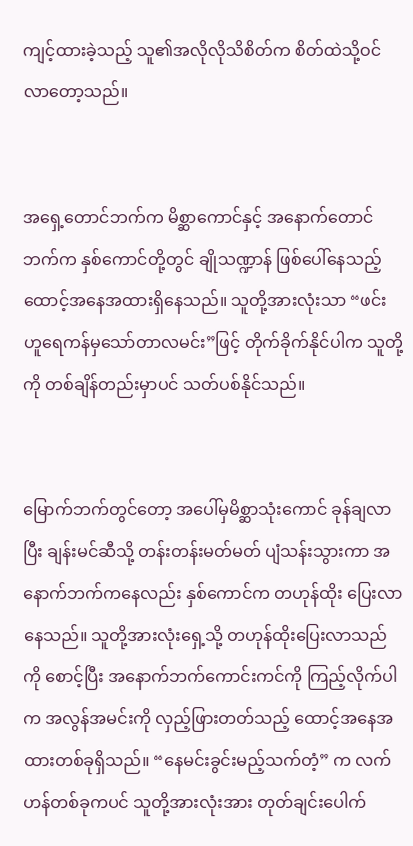ကျင့်ထားခဲ့သည့် သူ၏အလိုလိုသိစိတ်က စိတ်ထဲသို့ဝင်လာတော့သည်။


အရှေ့တောင်ဘက်က မိစ္ဆာကောင်နှင့် အနောက်တောင်ဘက်က နှစ်ကောင်တို့တွင် ချိုသဏ္ဍာန် ဖြစ်ပေါ်နေသည့် ထောင့်အနေအထားရှိနေသည်။ သူတို့အားလုံးသာ “ဖင်းဟူရေကန်မှသော်တာလမင်း”ဖြင့် တိုက်ခိုက်နိုင်ပါက သူတို့ကို တစ်ချိန်တည်းမှာပင် သတ်ပစ်နိုင်သည်။


မြောက်ဘက်တွင်တော့ အပေါ်မှမိစ္ဆာသုံးကောင် ခုန်ချလာပြီး ချန်းမင်ဆီသို့ တန်းတန်းမတ်မတ် ပျံသန်းသွားကာ အနောက်ဘက်ကနေလည်း နှစ်ကောင်က တဟုန်ထိုး ပြေးလာနေသည်။ သူတို့အားလုံးရှေ့သို့ တဟုန်ထိုးပြေးလာသည်ကို စောင့်ပြီး အနောက်ဘက်ကောင်းကင်ကို ကြည့်လိုက်ပါက အလွန်အမင်းကို လှည့်ဖြားတတ်သည့် ထောင့်အနေအထားတစ်ခုရှိသည်။ “နေမင်းခွင်းမည့်သက်တံ့” က လက်ဟန်တစ်ခုကပင် သူတို့အားလုံးအား တုတ်ချင်းပေါက်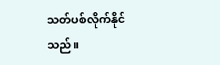သတ်ပစ်လိုက်နိုင်သည်။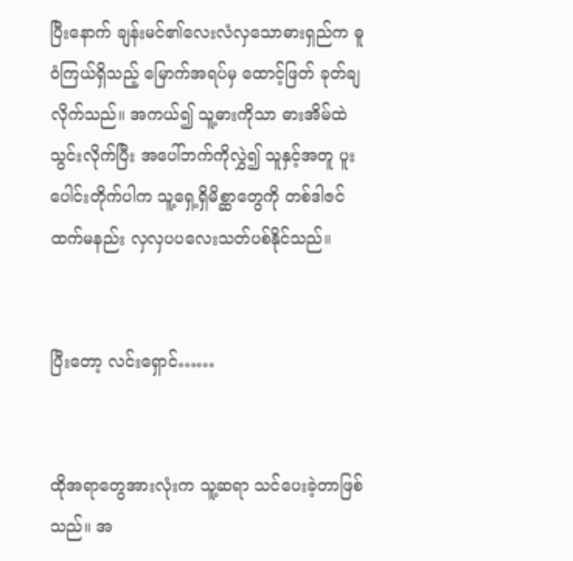ပြီးနောက် ချန်းမင်၏လေးလံလှသောဓားရှည်က ဓူဝံကြယ်ရှိသည့် မြောက်အရပ်မှ ထောင့်ဖြတ် ခုတ်ချလိုက်သည်။ အကယ်၍ သူ့ဓားကိုသာ ဓားအိမ်ထဲ သွင်းလိုက်ပြီး အပေါ်ဘက်ကိုလွှဲ၍ သူနှင့်အတူ ပူးပေါင်းတိုက်ပါက သူ့ရှေ့ရှိမိစ္ဆာတွေကို တစ်ဒါဇင်ထက်မနည်း လှလှပပလေးသတ်ပစ်နိုင်သည်။


ပြီးတော့ လင်းရှောင်……


ထိုအရာတွေအားလုံးက သူ့ဆရာ သင်ပေးခဲ့တာဖြစ်သည်။ အ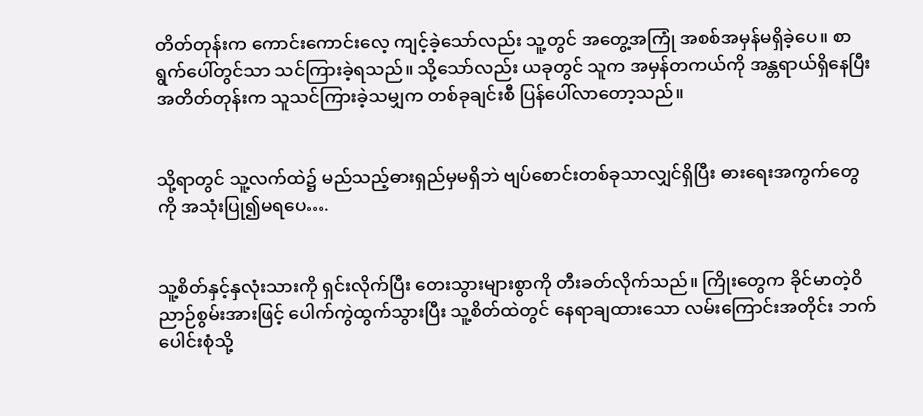တိတ်တုန်းက ကောင်းကောင်းလေ့ ကျင့်ခဲ့သော်လည်း သူ့တွင် အတွေ့အကြုံ အစစ်အမှန်မရှိခဲ့ပေ။ စာရွက်ပေါ်တွင်သာ သင်ကြားခဲ့ရသည်။ သို့သော်လည်း ယခုတွင် သူက အမှန်တကယ်ကို အန္တရာယ်ရှိနေပြီး အတိတ်တုန်းက သူသင်ကြားခဲ့သမျှက တစ်ခုချင်းစီ ပြန်ပေါ်လာတော့သည်။


သို့ရာတွင် သူ့လက်ထဲ၌ မည်သည့်ဓားရှည်မှမရှိဘဲ ဗျပ်စောင်းတစ်ခုသာလျှင်ရှိပြီး ဓားရေးအကွက်တွေကို အသုံးပြု၍မရပေ….


သူ့စိတ်နှင့်နှလုံးသားကို ရှင်းလိုက်ပြီး တေးသွားများစွာကို တီးခတ်လိုက်သည်။ ကြိုးတွေက ခိုင်မာတဲ့ဝိညာဉ်စွမ်းအားဖြင့် ပေါက်ကွဲထွက်သွားပြီး သူ့စိတ်ထဲတွင် နေရာချထားသော လမ်းကြောင်းအတိုင်း ဘက်ပေါင်းစုံသို့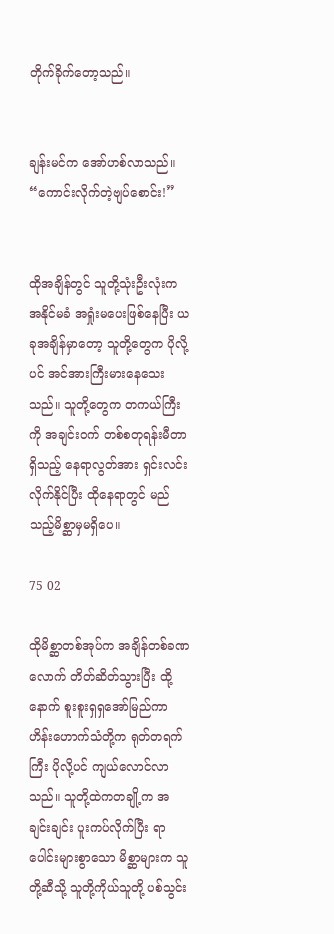တိုက်ခိုက်တော့သည်။


ချန်းမင်က အော်ဟစ်လာသည်။ “ကောင်းလိုက်တဲ့ဗျပ်စောင်း!”


ထိုအချိန်တွင် သူတို့သုံးဦးလုံးက အနိုင်မခံ အရှုံးမပေးဖြစ်နေပြီး ယခုအချိန်မှာတော့ သူတို့တွေက ပိုလို့ပင် အင်အားကြီးမားနေသေးသည်။ သူတို့တွေက တကယ်ကြီးကို အချင်းဝက် တစ်စတုရန်းမီတာရှိသည့် နေရာလွတ်အား ရှင်းလင်းလိုက်နိုင်ပြီး ထိုနေရာတွင် မည်သည့်မိစ္ဆာမှမရှိပေ။

75 02

ထိုမိစ္ဆာတစ်အုပ်က အချိန်တစ်ခဏလောက် တိတ်ဆိတ်သွားပြီး ထို့နောက် စူးစူးရှရှအော်မြည်ကာ ဟိန်းဟောက်သံတို့က ရုတ်တရက်ကြီး ပိုလို့ပင် ကျယ်လောင်လာသည်။ သူတို့ထဲကတချို့က အချင်းချင်း ပူးကပ်လိုက်ပြီး ရာပေါင်းများစွာသော မိစ္ဆာများက သူတို့ဆီသို့ သူတို့ကိုယ်သူတို့ ပစ်သွင်း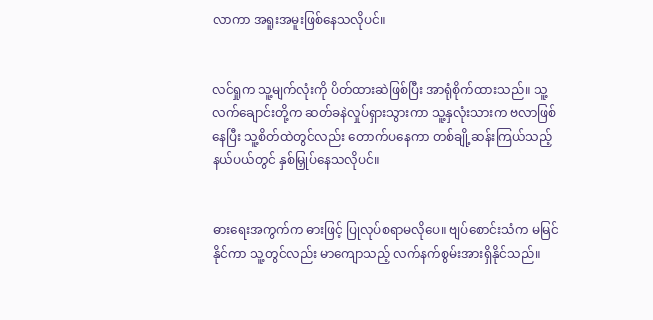လာကာ အရူးအမူးဖြစ်နေသလိုပင်။


လင်ရှုက သူ့မျက်လုံးကို ပိတ်ထားဆဲဖြစ်ပြီး အာရုံစိုက်ထားသည်။ သူ့လက်ချောင်းတို့က ဆတ်ခနဲလှုပ်ရှားသွားကာ သူ့နှလုံးသားက ဗလာဖြစ်နေပြီး သူ့စိတ်ထဲတွင်လည်း တောက်ပနေကာ တစ်ချို့ဆန်းကြယ်သည့် နယ်ပယ်တွင် နှစ်မြှုပ်နေသလိုပင်။


ဓားရေးအကွက်က ဓားဖြင့် ပြုလုပ်စရာမလိုပေ။ ဗျပ်စောင်းသံက မမြင်နိုင်ကာ သူ့တွင်လည်း မာကျောသည့် လက်နက်စွမ်းအားရှိနိုင်သည်။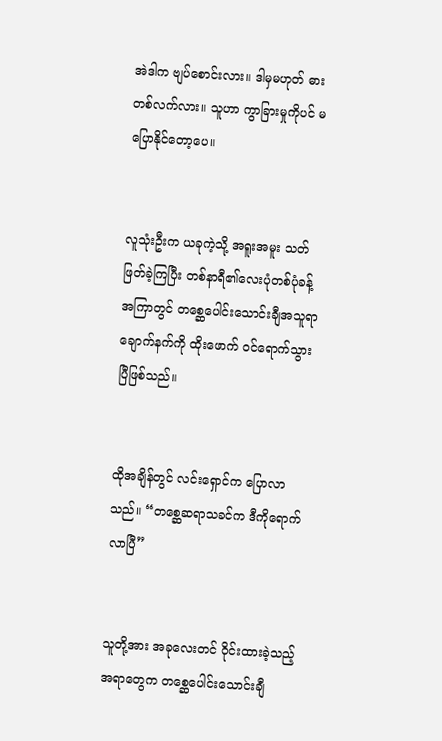အဲဒါက ဗျပ်စောင်းလား။ ဒါမှမဟုတ် ဓားတစ်လက်လား။ သူဟာ ကွာခြားမှုကိုပင် မပြောနိုင်တော့ပေ။


လူသုံးဦးက ယခုကဲ့သို့ အရူးအမူး သတ်ဖြတ်ခဲ့ကြပြီး တစ်နာရီ၏လေးပုံတစ်ပုံခန့်အကြာတွင် တစ္ဆေပေါင်းသောင်းချီအသူရာချောက်နက်ကို ထိုးဖောက် ဝင်ရောက်သွားပြီဖြစ်သည်။


ထိုအချိန်တွင် လင်းရှောင်က ပြောလာသည်။ “တစ္ဆေဆရာသခင်က ဒီကိုရောက်လာပြီ”


သူတို့အား အခုလေးတင် ဝိုင်းထားခဲ့သည့် အရာတွေက တစ္ဆေပေါင်းသောင်းချီ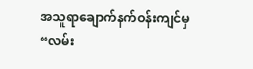အသူရာချောက်နက်ဝန်းကျင်မှ “လမ်း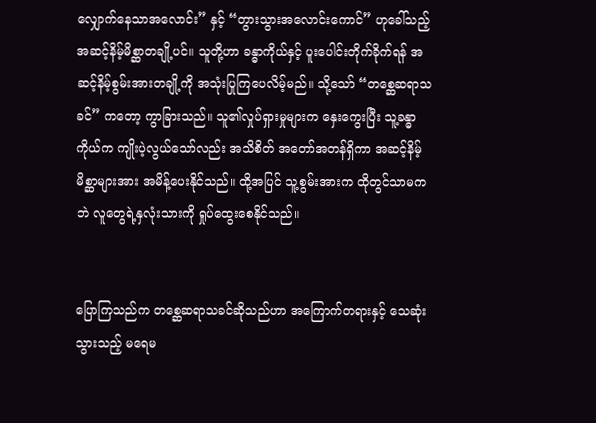လျှောက်နေသာအလောင်း” နှင့် “တွားသွားအလောင်းကောင်” ဟုခေါ်သည့် အဆင့်နိမ့်မိစ္ဆာတချို့ပင်။ သူတို့ဟာ ခန္ဓာကိုယ်နှင့် ပူးပေါင်းတိုက်ခိုက်ရန် အဆင့်နိမ့်စွမ်းအားတချို့ကို အသုံးပြုကြပေလိမ့်မည်။ သို့သော် “တစ္ဆေဆရာသခင်” ကတော့ ကွာခြားသည်။ သူ၏လှုပ်ရှားမှုများက နှေးကွေးပြီး သူ့ခန္ဓာကိုယ်က ကျိုးပဲ့လွယ်သော်လည်း အသိစိတ် အတော်အတန်ရှိကာ အဆင့်နိမ့်မိစ္ဆာများအား အမိန့်ပေးနိုင်သည်။ ထို့အပြင် သူ့စွမ်းအားက ထိုတွင်သာမကဘဲ လူတွေရဲ့နှလုံးသားကို ရှုပ်ထွေးစေနိုင်သည်။


ပြောကြသည်က တစ္ဆေဆရာသခင်ဆိုသည်ဟာ အကြောက်တရားနှင့် သေဆုံးသွားသည့် မရေမ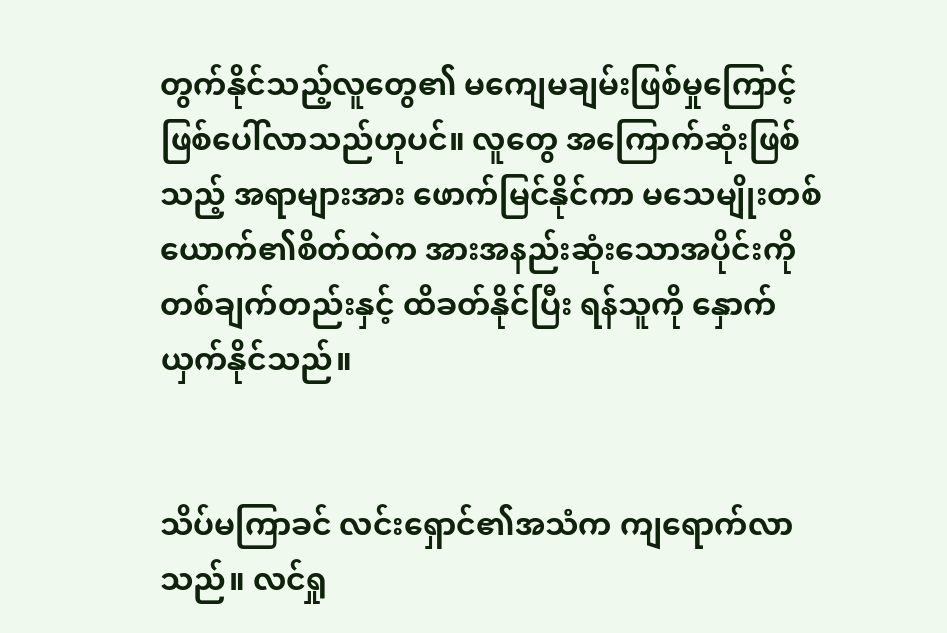တွက်နိုင်သည့်လူတွေ၏ မကျေမချမ်းဖြစ်မှုကြောင့် ဖြစ်ပေါ်လာသည်ဟုပင်။ လူတွေ အကြောက်ဆုံးဖြစ်သည့် အရာများအား ဖောက်မြင်နိုင်ကာ မသေမျိုးတစ်ယောက်၏စိတ်ထဲက အားအနည်းဆုံးသောအပိုင်းကို တစ်ချက်တည်းနှင့် ထိခတ်နိုင်ပြီး ရန်သူကို နှောက်ယှက်နိုင်သည်။


သိပ်မကြာခင် လင်းရှောင်၏အသံက ကျရောက်လာသည်။ လင်ရှု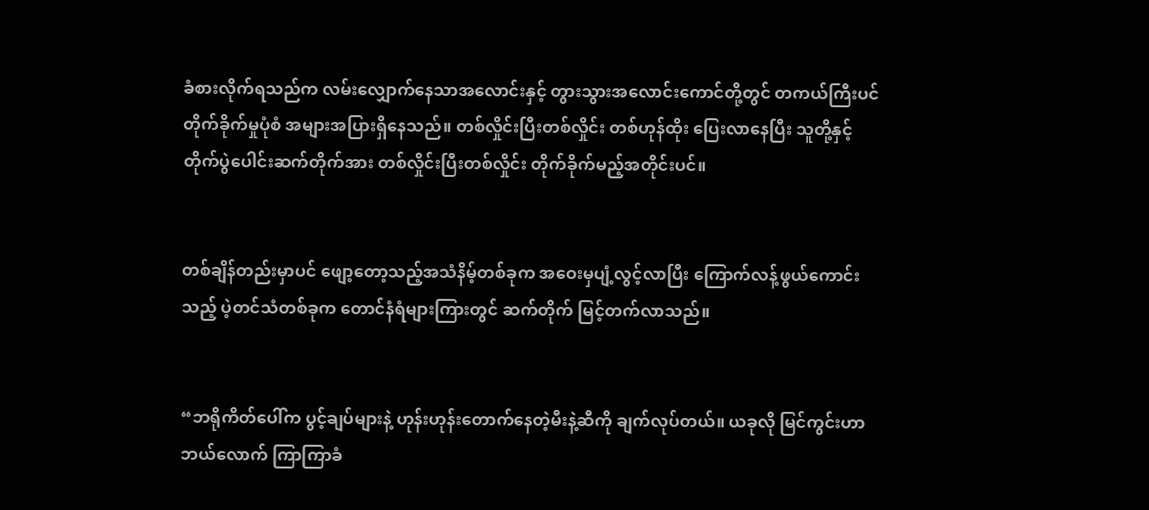ခံစားလိုက်ရသည်က လမ်းလျှောက်နေသာအလောင်းနှင့် တွားသွားအလောင်းကောင်တို့တွင် တကယ်ကြီးပင် တိုက်ခိုက်မှုပုံစံ အများအပြားရှိနေသည်။ တစ်လှိုင်းပြီးတစ်လှိုင်း တစ်ဟုန်ထိုး ပြေးလာနေပြီး သူတို့နှင့် တိုက်ပွဲပေါင်းဆက်တိုက်အား တစ်လှိုင်းပြီးတစ်လှိုင်း တိုက်ခိုက်မည့်အတိုင်းပင်။


တစ်ချိန်တည်းမှာပင် ဖျော့တော့သည့်အသံနိမ့်တစ်ခုက အဝေးမှပျံ့လွင့်လာပြီး ကြောက်လန့်ဖွယ်ကောင်းသည့် ပဲ့တင်သံတစ်ခုက တောင်နံရံများကြားတွင် ဆက်တိုက် မြင့်တက်လာသည်။


“ဘရိုကိတ်ပေါ်က ပွင့်ချပ်များနဲ့ ဟုန်းဟုန်းတောက်နေတဲ့မီးနဲ့ဆီကို ချက်လုပ်တယ်။ ယခုလို မြင်ကွင်းဟာ ဘယ်လောက် ကြာကြာခံ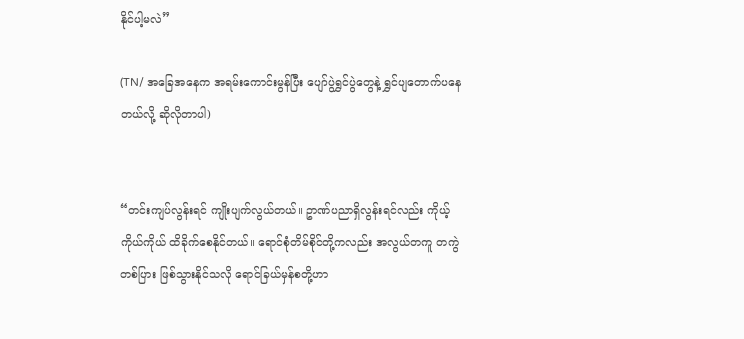နိုင်ပါ့မလဲ”

(TN/ အခြေအနေက အရမ်းကောင်းမွန်ပြီး ပျော်ပွဲရွှင်ပွဲတွေနဲ့ ရွှင်ပျတောက်ပနေတယ်လို့ ဆိုလိုတာပါ)


“တင်းကျပ်လွန်းရင် ကျိုးပျက်လွယ်တယ်။ ဥာဏ်ပညာရှိလွန်းရင်လည်း ကိုယ့်ကိုယ်ကိုယ် ထိခိုက်စေနိုင်တယ်။ ရောင်စုံတိမ်စိုင်တို့ကလည်း အလွယ်တကူ တကွဲတစ်ပြား ဖြစ်သွားနိုင်သလို ရောင်ခြယ်မှန်စတို့ဟာ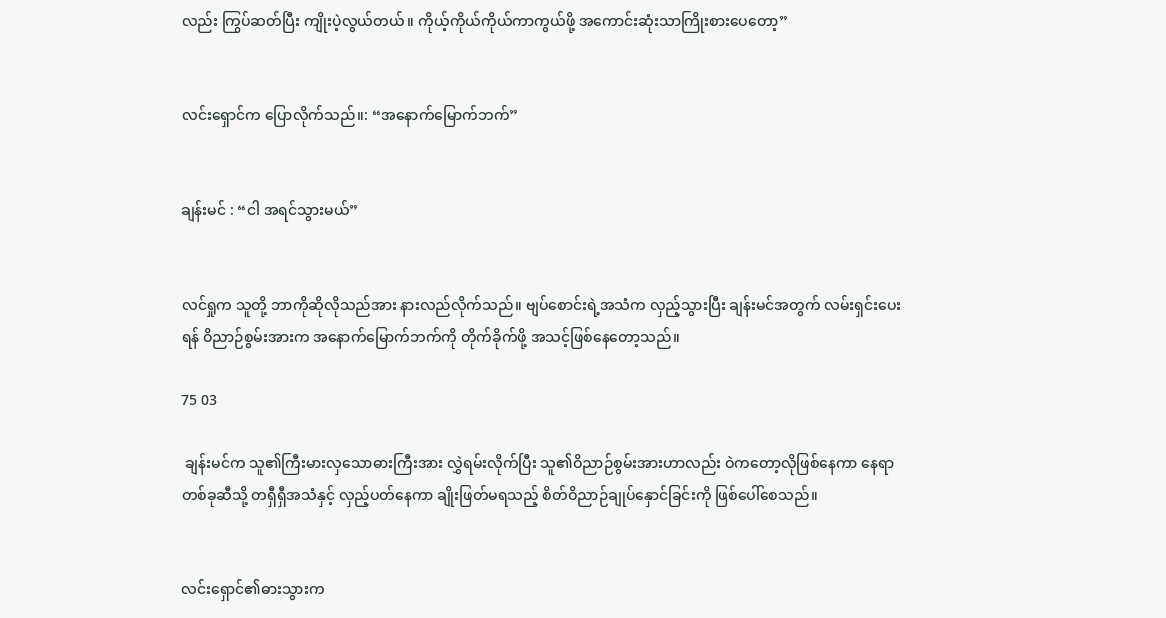လည်း ကြွပ်ဆတ်ပြီး ကျိုးပဲ့လွယ်တယ်။ ကိုယ့်ကိုယ်ကိုယ်ကာကွယ်ဖို့ အကောင်းဆုံးသာကြိုးစားပေတော့”


လင်းရှောင်က ပြောလိုက်သည်။: “အနောက်မြောက်ဘက်”


ချန်းမင် : “ငါ အရင်သွားမယ်”


လင်ရှုက သူတို့ ဘာကိုဆိုလိုသည်အား နားလည်လိုက်သည်။ ဗျပ်စောင်းရဲ့အသံက လှည့်သွားပြီး ချန်းမင်အတွက် လမ်းရှင်းပေးရန် ဝိညာဉ်စွမ်းအားက အနောက်မြောက်ဘက်ကို တိုက်ခိုက်ဖို့ အသင့်ဖြစ်နေတော့သည်။

75 03

 ချန်းမင်က သူ၏ကြီးမားလှသောဓားကြီးအား လွှဲရမ်းလိုက်ပြီး သူ၏ဝိညာဉ်စွမ်းအားဟာလည်း ဝဲကတော့လိုဖြစ်နေကာ နေရာတစ်ခုဆီသို့ တရှီရှီအသံနှင့် လှည့်ပတ်နေကာ ချိုးဖြတ်မရသည့် စိတ်ဝိညာဉ်ချုပ်နှောင်ခြင်းကို ဖြစ်ပေါ်စေသည်။


လင်းရှောင်၏ဓားသွားက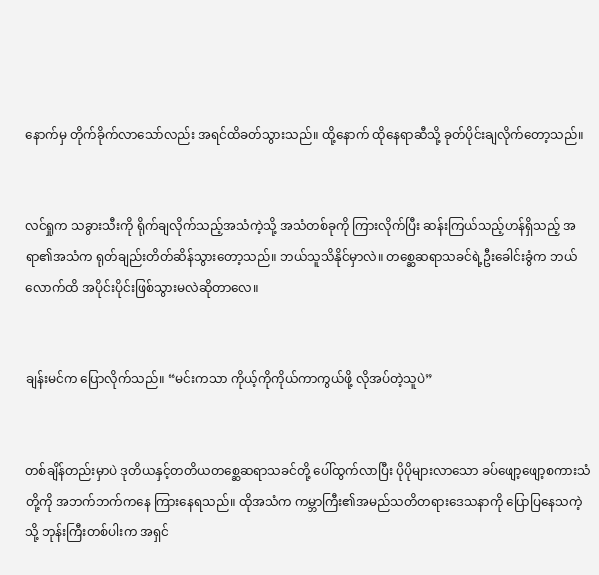နောက်မှ တိုက်ခိုက်လာသော်လည်း အရင်ထိခတ်သွားသည်။ ထို့နောက် ထိုနေရာဆီသို့ ခုတ်ပိုင်းချလိုက်တော့သည်။


လင်ရှုက သခွားသီးကို ရိုက်ချလိုက်သည့်အသံကဲ့သို့ အသံတစ်ခုကို ကြားလိုက်ပြီး ဆန်းကြယ်သည့်ဟန်ရှိသည့် အရာ၏အသံက ရုတ်ချည်းတိတ်ဆိန်သွားတော့သည်။ ဘယ်သူသိနိုင်မှာလဲ။ တစ္ဆေဆရာသခင်ရဲ့ဦးခေါင်းခွံက ဘယ်လောက်ထိ အပိုင်းပိုင်းဖြစ်သွားမလဲဆိုတာလေ။


ချန်းမင်က ပြောလိုက်သည်။ “မင်းကသာ ကိုယ့်ကိုကိုယ်ကာကွယ်ဖို့ လိုအပ်တဲ့သူပဲ”


တစ်ချိန်တည်းမှာပဲ ဒုတိယနှင့်တတိယတစ္ဆေဆရာသခင်တို့ ပေါ်ထွက်လာပြီး ပိုပိုများလာသော ခပ်ဖျော့ဖျော့စကားသံတို့ကို အဘက်ဘက်ကနေ ကြားနေရသည်။ ထိုအသံက ကမ္ဘာကြီး၏အမည်သတိတရားဒေသနာကို ပြောပြနေသကဲ့သို့ ဘုန်းကြီးတစ်ပါးက အရှင်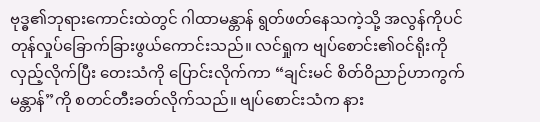ဗုဒ္ဓ၏ဘုရားကောင်းထဲတွင် ဂါထာမန္တာန် ရွတ်ဖတ်နေသကဲ့သို့ အလွန်ကိုပင် တုန်လှုပ်ခြောက်ခြားဖွယ်ကောင်းသည်။ လင်ရှုက ဗျပ်စောင်း၏ဝင်ရိုးကို လှည့်လိုက်ပြီး တေးသံကို ပြောင်းလိုက်ကာ “ချင်းမင် စိတ်ဝိညာဉ်ဟာကွက် မန္တာန်”ကို စတင်တီးခတ်လိုက်သည်။ ဗျပ်စောင်းသံက နား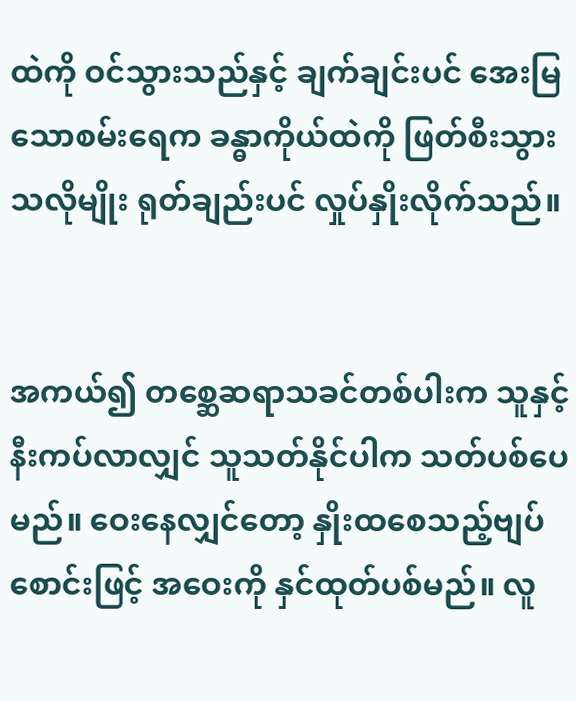ထဲကို ဝင်သွားသည်နှင့် ချက်ချင်းပင် အေးမြသောစမ်းရေက ခန္ဓာကိုယ်ထဲကို ဖြတ်စီးသွားသလိုမျိုး ရုတ်ချည်းပင် လှုပ်နှိုးလိုက်သည်။


အကယ်၍ တစ္ဆေဆရာသခင်တစ်ပါးက သူနှင့် နီးကပ်လာလျှင် သူသတ်နိုင်ပါက သတ်ပစ်ပေမည်။ ဝေးနေလျှင်တော့ နှိုးထစေသည့်ဗျပ်စောင်းဖြင့် အဝေးကို နှင်ထုတ်ပစ်မည်။ လူ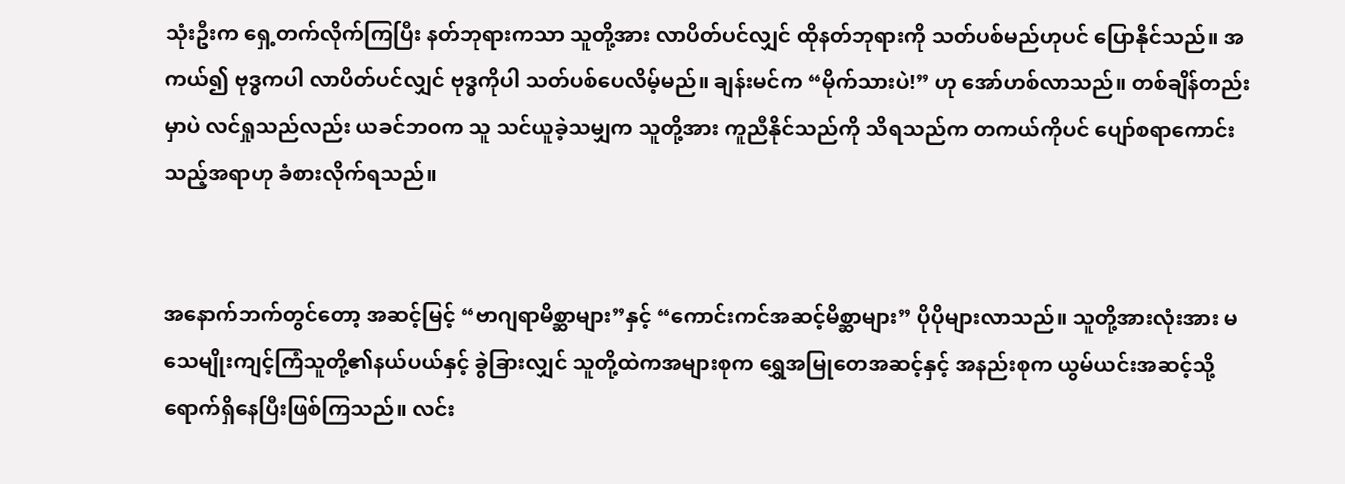သုံးဦးက ရှေ့တက်လိုက်ကြပြီး နတ်ဘုရားကသာ သူတို့အား လာပိတ်ပင်လျှင် ထိုနတ်ဘုရားကို သတ်ပစ်မည်ဟုပင် ပြောနိုင်သည်။ အကယ်၍ ဗုဒ္ဓကပါ လာပိတ်ပင်လျှင် ဗုဒ္ဓကိုပါ သတ်ပစ်ပေလိမ့်မည်။ ချန်းမင်က “မိုက်သားပဲ!” ဟု အော်ဟစ်လာသည်။ တစ်ချိန်တည်းမှာပဲ လင်ရှုသည်လည်း ယခင်ဘဝက သူ သင်ယူခဲ့သမျှက သူတို့အား ကူညီနိုင်သည်ကို သိရသည်က တကယ်ကိုပင် ပျော်စရာကောင်းသည့်အရာဟု ခံစားလိုက်ရသည်။


အနောက်ဘက်တွင်တော့ အဆင့်မြင့် “ဗာဂျရာမိစ္ဆာများ”နှင့် “ကောင်းကင်အဆင့်မိစ္ဆာများ” ပိုပိုများလာသည်။ သူတို့အားလုံးအား မသေမျိုးကျင့်ကြံသူတို့၏နယ်ပယ်နှင့် ခွဲခြားလျှင် သူတို့ထဲကအများစုက ရွှေအမြုတေအဆင့်နှင့် အနည်းစုက ယွမ်ယင်းအဆင့်သို့ ရောက်ရှိနေပြီးဖြစ်ကြသည်။ လင်း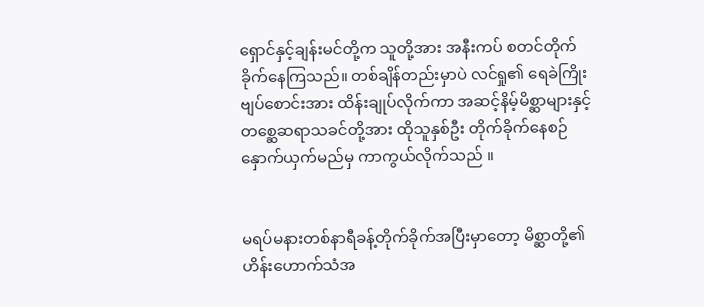ရှောင်နှင့်ချန်းမင်တို့က သူတို့အား အနီးကပ် စတင်တိုက်ခိုက်နေကြသည်။ တစ်ချိန်တည်းမှာပဲ လင်ရှု၏ ရေခဲကြိုးဗျပ်စောင်းအား ထိန်းချုပ်လိုက်ကာ အဆင့်နိမ့်မိစ္ဆာများနှင့် တစ္ဆေဆရာသခင်တို့အား ထိုသူနှစ်ဦး တိုက်ခိုက်နေစဉ် နှောက်ယှက်မည်မှ ကာကွယ်လိုက်သည် ။


မရပ်မနားတစ်နာရီခန့်တိုက်ခိုက်အပြီးမှာတော့ မိစ္ဆာတို့၏ဟိန်းဟောက်သံအ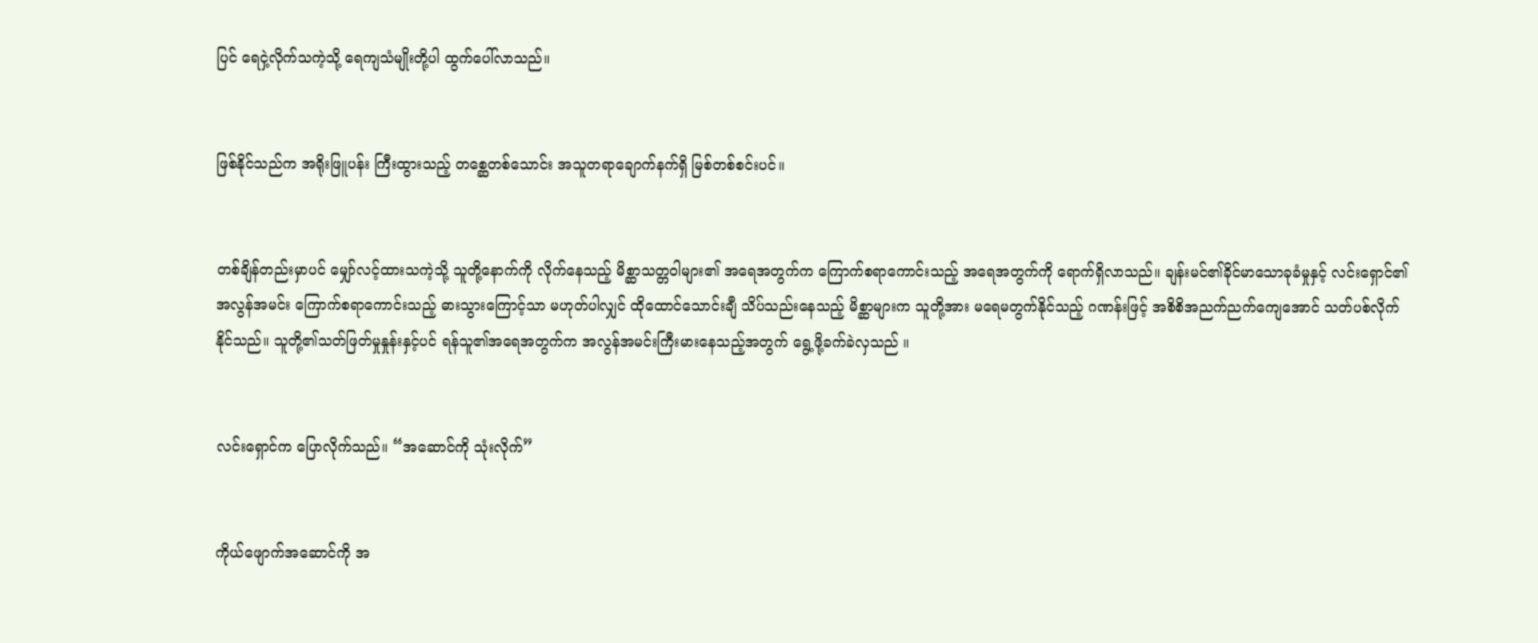ပြင် ရေငှဲ့လိုက်သကဲ့သို့ ရေကျသံမျိုးတို့ပါ ထွက်ပေါ်လာသည်။


ဖြစ်နိုင်သည်က အရိုးဖြူပန်း ကြီးထွားသည့် တစ္ဆေတစ်သောင်း အသူတရာချောက်နက်ရှိ မြစ်တစ်စင်းပင်။


တစ်ချိန်တည်းမှာပင် မျှော်လင့်ထားသကဲ့သို့ သူတို့နောက်ကို လိုက်နေသည့် မိစ္ဆာသတ္တဝါများ၏ အရေအတွက်က ကြောက်စရာကောင်းသည့် အရေအတွက်ကို ရောက်ရှိလာသည်။ ချန်းမင်၏ခိုင်မာသောခုခံမှုနှင့် လင်းရှောင်၏အလွန်အမင်း ကြောက်စရာကောင်းသည့် ဓားသွားကြောင့်သာ မဟုတ်ပါလျှင် ထိုထောင်သောင်းချီ သိပ်သည်းနေသည့် မိစ္ဆာများက သူတို့အား မရေမတွက်နိုင်သည့် ဂဏန်းဖြင့် အစိစိအညက်ညက်ကျေအောင် သတ်ပစ်လိုက်နိုင်သည်။ သူတို့၏သတ်ဖြတ်မှုနှုန်းနှင့်ပင် ရန်သူ၏အရေအတွက်က အလွန်အမင်းကြီးမားနေသည့်အတွက် ရွေ့ဖို့ခက်ခဲလှသည် ။


လင်းရှောင်က ပြောလိုက်သည်။ “အဆောင်ကို သုံးလိုက်”


ကိုယ်ဖျောက်အဆောင်ကို အ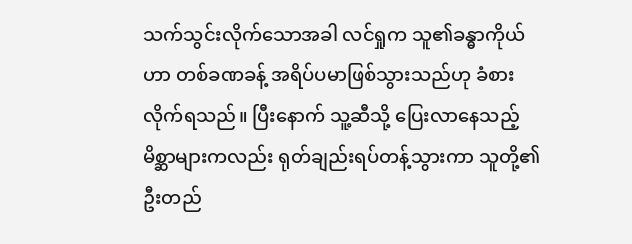သက်သွင်းလိုက်သောအခါ လင်ရှုက သူ၏ခန္ဓာကိုယ်ဟာ တစ်ခဏခန့် အရိပ်ပမာဖြစ်သွားသည်ဟု ခံစားလိုက်ရသည်။ ပြီးနောက် သူ့ဆီသို့ ပြေးလာနေသည့် မိစ္ဆာများကလည်း ရုတ်ချည်းရပ်တန့်သွားကာ သူတို့၏ဦးတည်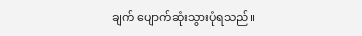ချက် ပျောက်ဆုံးသွားပုံရသည်။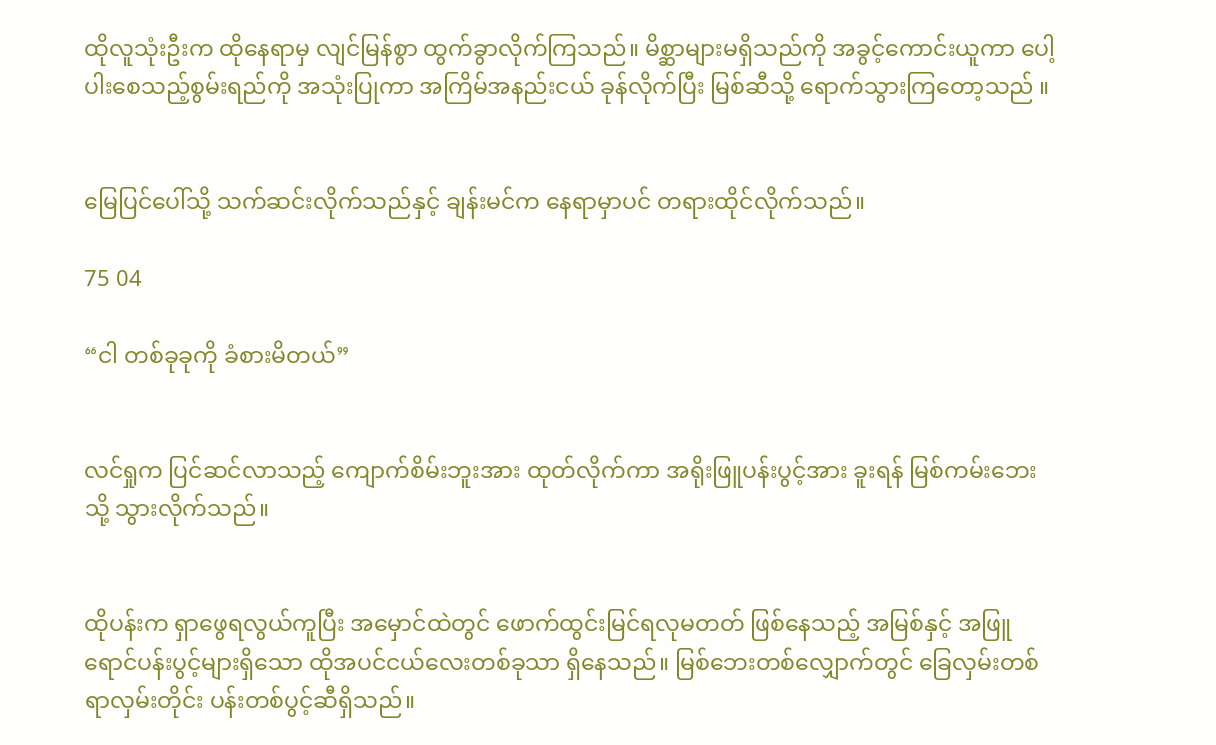ထိုလူသုံးဦးက ထိုနေရာမှ လျင်မြန်စွာ ထွက်ခွာလိုက်ကြသည်။ မိစ္ဆာများမရှိသည်ကို အခွင့်ကောင်းယူကာ ပေါ့ပါးစေသည့်စွမ်းရည်ကို အသုံးပြုကာ အကြိမ်အနည်းငယ် ခုန်လိုက်ပြီး မြစ်ဆီသို့ ရောက်သွားကြတော့သည် ။


မြေပြင်ပေါ်သို့ သက်ဆင်းလိုက်သည်နှင့် ချန်းမင်က နေရာမှာပင် တရားထိုင်လိုက်သည်။

75 04

“ငါ တစ်ခုခုကို ခံစားမိတယ်”


လင်ရှုက ပြင်ဆင်လာသည့် ကျောက်စိမ်းဘူးအား ထုတ်လိုက်ကာ အရိုးဖြူပန်းပွင့်အား ခူးရန် မြစ်ကမ်းဘေးသို့ သွားလိုက်သည်။


ထိုပန်းက ရှာဖွေရလွယ်ကူပြီး အမှောင်ထဲတွင် ဖောက်ထွင်းမြင်ရလုမတတ် ဖြစ်နေသည့် အမြစ်နှင့် အဖြူရောင်ပန်းပွင့်များရှိသော ထိုအပင်ငယ်လေးတစ်ခုသာ ရှိနေသည်။ မြစ်ဘေးတစ်လျှောက်တွင် ခြေလှမ်းတစ်ရာလှမ်းတိုင်း ပန်းတစ်ပွင့်ဆီရှိသည်။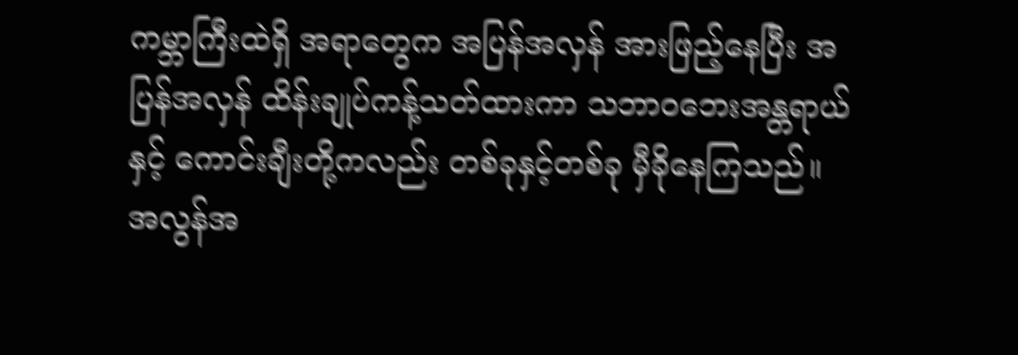ကမ္ဘာကြီးထဲရှိ အရာတွေက အပြန်အလှန် အားဖြည့်နေပြီး အပြန်အလှန် ထိန်းချုပ်ကန့်သတ်ထားကာ သဘာဝဘေးအန္တရာယ်နှင့် ကောင်းချီးတို့ကလည်း တစ်ခုနှင့်တစ်ခု မှီခိုနေကြသည်။ အလွန်အ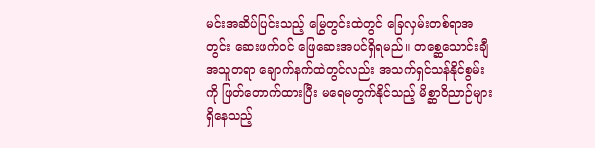မင်းအဆိပ်ပြင်းသည့် မြွေတွင်းထဲတွင် ခြေလှမ်းတစ်ရာအတွင်း ဆေးဖက်ဝင် ဖြေဆေးအပင်ရှိရမည်။ တစ္ဆေသောင်းချီအသူတရာ ချောက်နက်ထဲတွင်လည်း အသက်ရှင်သန်နိုင်စွမ်းကို ဖြတ်တောက်ထားပြီး မရေမတွက်နိုင်သည့် မိစ္ဆာဝိညာဉ်များ ရှိနေသည့်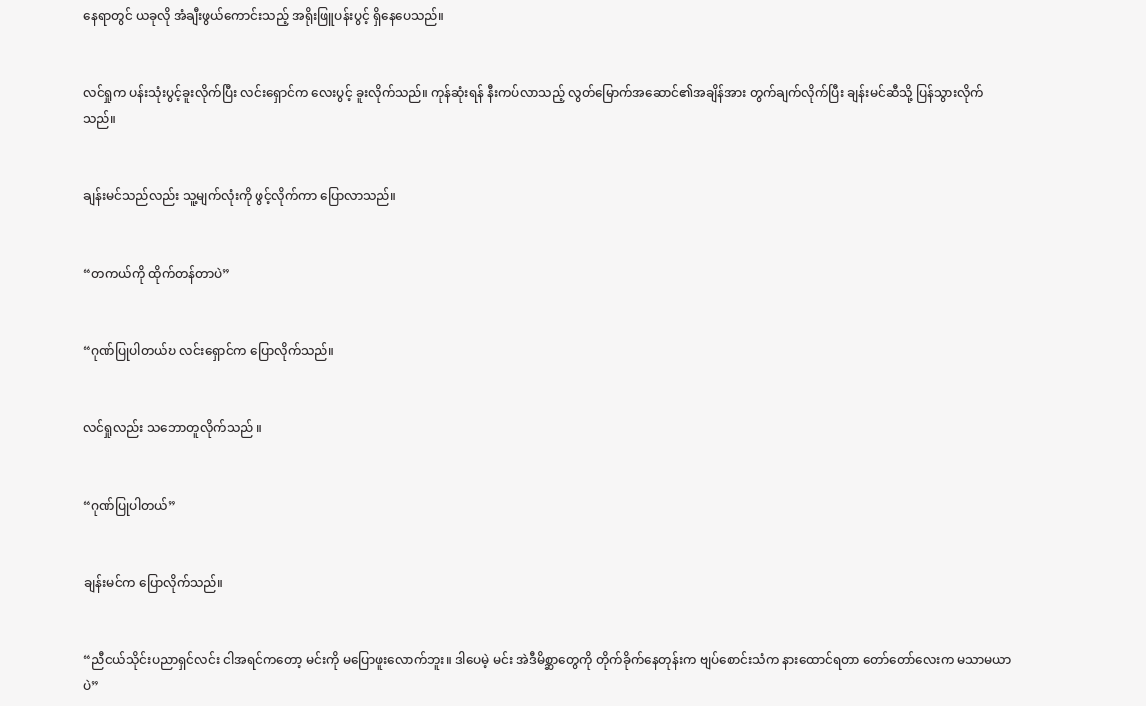နေရာတွင် ယခုလို အံချီးဖွယ်ကောင်းသည့် အရိုးဖြူပန်းပွင့် ရှိနေပေသည်။


လင်ရှုက ပန်းသုံးပွင့်ခူးလိုက်ပြီး လင်းရှောင်က လေးပွင့် ခူးလိုက်သည်။ ကုန်ဆုံးရန် နီးကပ်လာသည့် လွတ်မြောက်အဆောင်၏အချိန်အား တွက်ချက်လိုက်ပြီး ချန်းမင်ဆီသို့ ပြန်သွားလိုက်သည်။


ချန်းမင်သည်လည်း သူ့မျက်လုံးကို ဖွင့်လိုက်ကာ ပြောလာသည်။


“တကယ်ကို ထိုက်တန်တာပဲ”


“ဂုဏ်ပြုပါတယ်ဎ လင်းရှောင်က ပြောလိုက်သည်။


လင်ရှုလည်း သဘောတူလိုက်သည် ။


“ဂုဏ်ပြုပါတယ်”


ချန်းမင်က ပြောလိုက်သည်။


“ညီငယ်သိုင်းပညာရှင်လင်း ငါအရင်ကတော့ မင်းကို မပြောဖူးလောက်ဘူး။ ဒါပေမဲ့ မင်း အဲဒီမိစ္ဆာတွေကို တိုက်ခိုက်နေတုန်းက ဗျပ်စောင်းသံက နားထောင်ရတာ တော်တော်လေးက မသာမယာပဲ”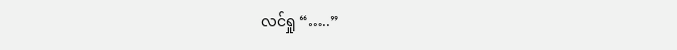လင်ရှု “…..”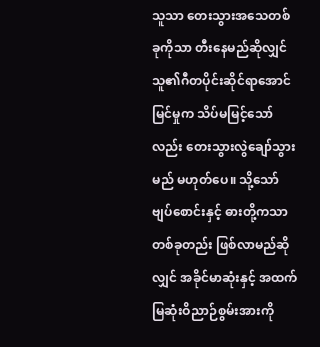သူသာ တေးသွားအသေတစ်ခုကိုသာ တီးနေမည်ဆိုလျှင် သူ၏ဂီတပိုင်းဆိုင်ရာအောင်မြင်မှုက သိပ်မမြင့်သော်လည်း တေးသွားလွဲချော်သွားမည် မဟုတ်ပေ။ သို့သော် ဗျပ်စောင်းနှင့် ဓားတို့ကသာ တစ်ခုတည်း ဖြစ်လာမည်ဆိုလျှင် အခိုင်မာဆုံးနှင့် အထက်မြဆုံးဝိညာဉ်စွမ်းအားကို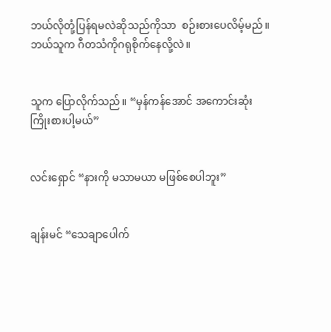ဘယ်လိုတုံ့ပြန်ရမလဲဆိုသည်ကိုသာ  စဉ်းစားပေလိမ့်မည်။ ဘယ်သူက ဂီတသံကိုဂရုစိုက်နေလို့လဲ။


သူက ပြောလိုက်သည်။ “မှန်ကန်အောင် အကောင်းဆုံးကြိုးစားပါ့မယ်”


လင်းရှောင် “နားကို မသာမယာ မဖြစ်စေပါဘူး”


ချန်းမင် “သေချာပေါက်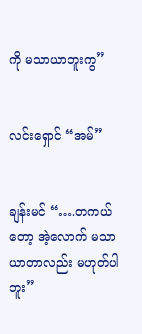ကို မသာယာဘူးကွ”


လင်းရှောင် “အမ်”


ချန်းမင် “….တကယ်တော့ အဲ့လောက် မသာယာတာလည်း မဟုတ်ပါဘူး”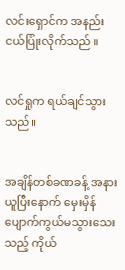လင်းရှောင်က အနည်းငယ်ပြုံးလိုက်သည် ။


လင်ရှုက ရယ်ချင်သွားသည်။


အချိန်တစ်ခဏခန့် အနားယူပြီးနောက် မှေးမှိန်ပျောက်ကွယ်မသွားသေးသည့် ကိုယ်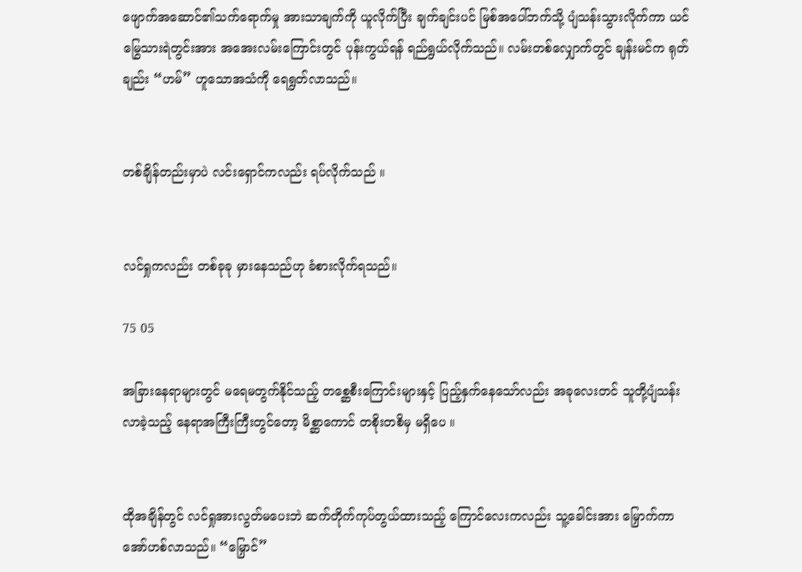ဖျောက်အဆောင်၏သက်ရောက်မှု အားသာချက်ကို ယူလိုက်ပြီး ချက်ချင်းပင် မြစ်အပေါ်ဘက်သို့ ပျံသန်းသွားလိုက်ကာ ယင်မြွေသားရဲတွင်းအား အအေးလမ်းကြောင်းတွင် ပုန်းကွယ်ရန် ရည်ရွယ်လိုက်သည်။ လမ်းတစ်လျှောက်တွင် ချန်းမင်က ရုတ်ချည်း “ဟမ်” ဟူသောအသံကို ရေရွတ်လာသည်။


တစ်ချိန်တည်းမှာပဲ လင်းရှောင်ကလည်း ရပ်လိုက်သည် ။


လင်ရှုကလည်း တစ်ခုခု မှားနေသည်ဟု ခံစားလိုက်ရသည်။

75 05

အခြားနေရာများတွင် မရေမတွက်နိုင်သည့် တစ္ဆေစီးကြောင်းများနှင့် ပြည့်နှက်နေသော်လည်း အခုလေးတင် သူတို့ပျံသန်းလာခဲ့သည့် နေရာအကြီးကြီးတွင်တော့ မိစ္ဆာကောင် တစိုးတစိမှ မရှိပေ ။


ထိုအချိန်တွင် လင်ရှုအားလွတ်မပေးဘဲ ဆက်တိုက်ကုပ်တွယ်ထားသည့် ကြောင်လေးကလည်း သူ့ခေါင်းအား မြှောက်ကာ အော်ဟစ်လာသည်။ “မြှောင်”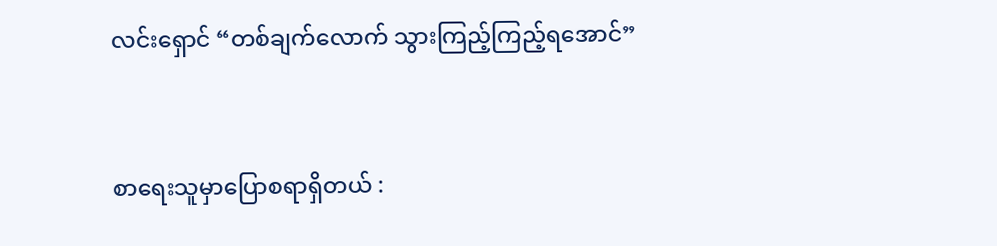လင်းရှောင် “တစ်ချက်လောက် သွားကြည့်ကြည့်ရအောင်”


စာရေးသူမှာပြောစရာရှိတယ် :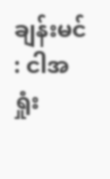ချန်းမင် : ငါအရှုံး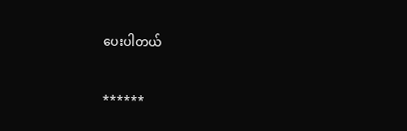ပေးပါတယ်


******